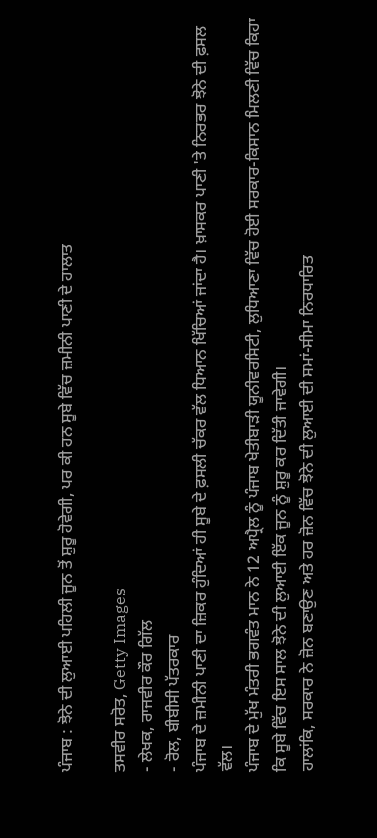ਪੰਜਾਬ : ਝੋਨੇ ਦੀ ਲੁਆਈ ਪਹਿਲੀ ਜੂਨ ਤੋਂ ਸ਼ੁਰੂ ਹੋਵੇਗੀ, ਪਰ ਕੀ ਹਨ ਸੂਬੇ ਵਿੱਚ ਜ਼ਮੀਨੀ ਪਾਣੀ ਦੇ ਹਾਲਾਤ

ਤਸਵੀਰ ਸਰੋਤ, Getty Images
- ਲੇਖਕ, ਰਾਜਵੀਰ ਕੌਰ ਗਿੱਲ
- ਰੋਲ, ਬੀਬੀਸੀ ਪੱਤਰਕਾਰ
ਪੰਜਾਬ ਦੇ ਜ਼ਮੀਨੀ ਪਾਣੀ ਦਾ ਜ਼ਿਕਰ ਹੁੰਦਿਆਂ ਹੀ ਸੂਬੇ ਦੇ ਫ਼ਸਲੀ ਚੱਕਰ ਵੱਲ ਧਿਆਨ ਖਿੱਚਿਆਂ ਜਾਂਦਾ ਹੈ। ਖ਼ਾਸਕਰ ਪਾਣੀ 'ਤੇ ਨਿਰਭਰ ਝੋਨੇ ਦੀ ਫ਼ਸਲ ਵੱਲ।
ਪੰਜਾਬ ਦੇ ਮੁੱਖ ਮੰਤਰੀ ਭਗਵੰਤ ਮਾਨ ਨੇ 12 ਅਪ੍ਰੈਲ ਨੂੰ ਪੰਜਾਬ ਖੇਤੀਬਾੜੀ ਯੂਨੀਵਰਸਿਟੀ, ਲੁਧਿਆਣਾ ਵਿੱਚ ਹੋਈ ਸਰਕਾਰ-ਕਿਸਾਨ ਮਿਲਣੀ ਵਿੱਚ ਕਿਹਾ ਕਿ ਸੂਬੇ ਵਿੱਚ ਇਸ ਸਾਲ ਝੋਨੇ ਦੀ ਲੁਆਈ ਇੱਕ ਜੂਨ ਨੂੰ ਸ਼ੁਰੂ ਕਰ ਦਿੱਤੀ ਜਾਵੇਗੀ।
ਹਾਲਾਂਕਿ, ਸਰਕਾਰ ਨੇ ਜ਼ੋਨ ਬਣਾਉਣ ਅਤੇ ਹਰ ਜ਼ੋਨ ਵਿੱਚ ਝੋਨੇ ਦੀ ਲੁਆਈ ਦੀ ਸਮਾਂ-ਸੀਮਾ ਨਿਰਧਾਰਿਤ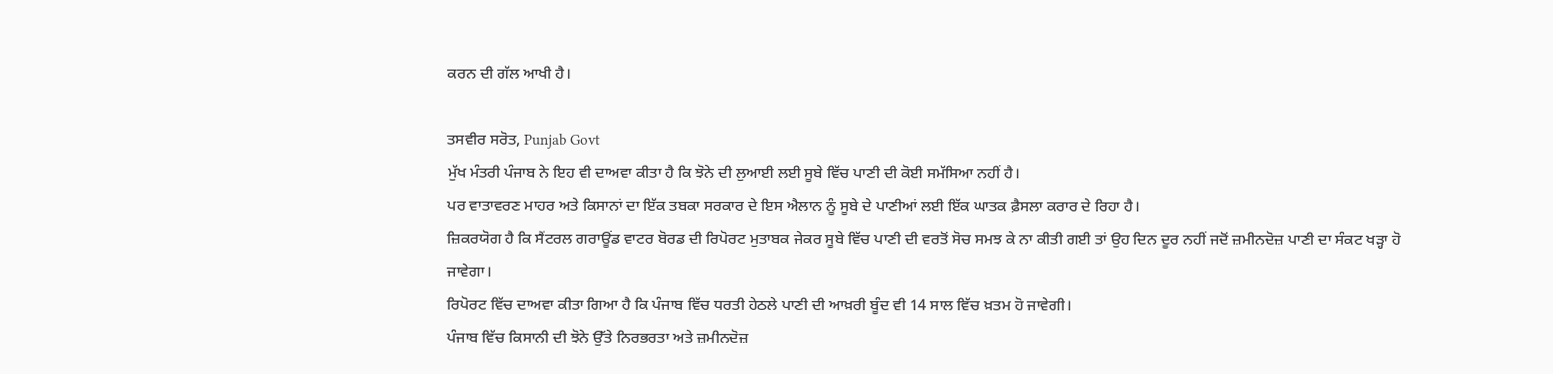ਕਰਨ ਦੀ ਗੱਲ ਆਖੀ ਹੈ।

ਤਸਵੀਰ ਸਰੋਤ, Punjab Govt
ਮੁੱਖ ਮੰਤਰੀ ਪੰਜਾਬ ਨੇ ਇਹ ਵੀ ਦਾਅਵਾ ਕੀਤਾ ਹੈ ਕਿ ਝੋਨੇ ਦੀ ਲੁਆਈ ਲਈ ਸੂਬੇ ਵਿੱਚ ਪਾਣੀ ਦੀ ਕੋਈ ਸਮੱਸਿਆ ਨਹੀਂ ਹੈ।
ਪਰ ਵਾਤਾਵਰਣ ਮਾਹਰ ਅਤੇ ਕਿਸਾਨਾਂ ਦਾ ਇੱਕ ਤਬਕਾ ਸਰਕਾਰ ਦੇ ਇਸ ਐਲਾਨ ਨੂੰ ਸੂਬੇ ਦੇ ਪਾਣੀਆਂ ਲਈ ਇੱਕ ਘਾਤਕ ਫ਼ੈਸਲਾ ਕਰਾਰ ਦੇ ਰਿਹਾ ਹੈ।
ਜ਼ਿਕਰਯੋਗ ਹੈ ਕਿ ਸੈਂਟਰਲ ਗਰਾਊਂਡ ਵਾਟਰ ਬੋਰਡ ਦੀ ਰਿਪੋਰਟ ਮੁਤਾਬਕ ਜੇਕਰ ਸੂਬੇ ਵਿੱਚ ਪਾਣੀ ਦੀ ਵਰਤੋਂ ਸੋਚ ਸਮਝ ਕੇ ਨਾ ਕੀਤੀ ਗਈ ਤਾਂ ਉਹ ਦਿਨ ਦੂਰ ਨਹੀਂ ਜਦੋਂ ਜ਼ਮੀਨਦੋਜ਼ ਪਾਣੀ ਦਾ ਸੰਕਟ ਖੜ੍ਹਾ ਹੋ ਜਾਵੇਗਾ।
ਰਿਪੋਰਟ ਵਿੱਚ ਦਾਅਵਾ ਕੀਤਾ ਗਿਆ ਹੈ ਕਿ ਪੰਜਾਬ ਵਿੱਚ ਧਰਤੀ ਹੇਠਲੇ ਪਾਣੀ ਦੀ ਆਖ਼ਰੀ ਬੂੰਦ ਵੀ 14 ਸਾਲ ਵਿੱਚ ਖ਼ਤਮ ਹੋ ਜਾਵੇਗੀ।
ਪੰਜਾਬ ਵਿੱਚ ਕਿਸਾਨੀ ਦੀ ਝੋਨੇ ਉੱਤੇ ਨਿਰਭਰਤਾ ਅਤੇ ਜ਼ਮੀਨਦੋਜ਼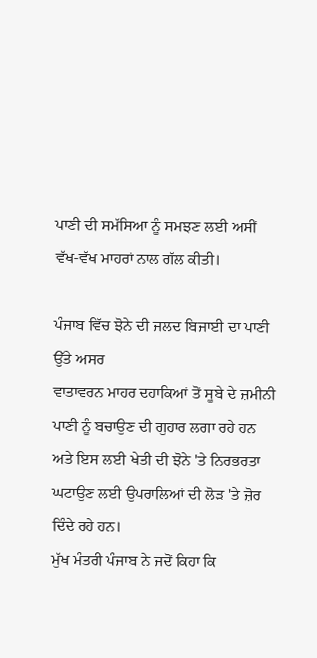ਪਾਣੀ ਦੀ ਸਮੱਸਿਆ ਨੂੰ ਸਮਝਣ ਲਈ ਅਸੀਂ ਵੱਖ-ਵੱਖ ਮਾਹਰਾਂ ਨਾਲ ਗੱਲ ਕੀਤੀ।

ਪੰਜਾਬ ਵਿੱਚ ਝੋਨੇ ਦੀ ਜਲਦ ਬਿਜਾਈ ਦਾ ਪਾਣੀ ਉੱਤੇ ਅਸਰ
ਵਾਤਾਵਰਨ ਮਾਹਰ ਦਹਾਕਿਆਂ ਤੋਂ ਸੂਬੇ ਦੇ ਜ਼ਮੀਨੀ ਪਾਣੀ ਨੂੰ ਬਚਾਉਣ ਦੀ ਗੁਹਾਰ ਲਗਾ ਰਹੇ ਹਨ ਅਤੇ ਇਸ ਲਈ ਖੇਤੀ ਦੀ ਝੋਨੇ 'ਤੇ ਨਿਰਭਰਤਾ ਘਟਾਉਣ ਲਈ ਉਪਰਾਲਿਆਂ ਦੀ ਲੋੜ 'ਤੇ ਜ਼ੋਰ ਦਿੰਦੇ ਰਹੇ ਹਨ।
ਮੁੱਖ ਮੰਤਰੀ ਪੰਜਾਬ ਨੇ ਜਦੋਂ ਕਿਹਾ ਕਿ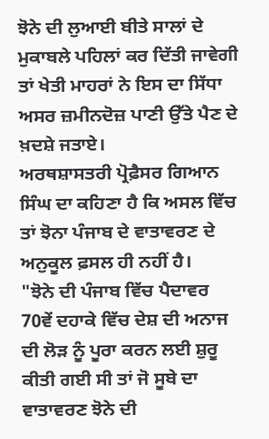ਝੋਨੇ ਦੀ ਲੁਆਈ ਬੀਤੇ ਸਾਲਾਂ ਦੇ ਮੁਕਾਬਲੇ ਪਹਿਲਾਂ ਕਰ ਦਿੱਤੀ ਜਾਵੇਗੀ ਤਾਂ ਖੇਤੀ ਮਾਹਰਾਂ ਨੇ ਇਸ ਦਾ ਸਿੱਧਾ ਅਸਰ ਜ਼ਮੀਨਦੋਜ਼ ਪਾਣੀ ਉੱਤੇ ਪੈਣ ਦੇ ਖ਼ਦਸ਼ੇ ਜਤਾਏ।
ਅਰਥਸ਼ਾਸਤਰੀ ਪ੍ਰੋਫ਼ੈਸਰ ਗਿਆਨ ਸਿੰਘ ਦਾ ਕਹਿਣਾ ਹੈ ਕਿ ਅਸਲ ਵਿੱਚ ਤਾਂ ਝੋਨਾ ਪੰਜਾਬ ਦੇ ਵਾਤਾਵਰਣ ਦੇ ਅਨੁਕੂਲ ਫ਼ਸਲ ਹੀ ਨਹੀਂ ਹੈ।
"ਝੋਨੇ ਦੀ ਪੰਜਾਬ ਵਿੱਚ ਪੈਦਾਵਰ 70ਵੇਂ ਦਹਾਕੇ ਵਿੱਚ ਦੇਸ਼ ਦੀ ਅਨਾਜ ਦੀ ਲੋੜ ਨੂੰ ਪੂਰਾ ਕਰਨ ਲਈ ਸ਼ੁਰੂ ਕੀਤੀ ਗਈ ਸੀ ਤਾਂ ਜੋ ਸੂਬੇ ਦਾ ਵਾਤਾਵਰਣ ਝੋਨੇ ਦੀ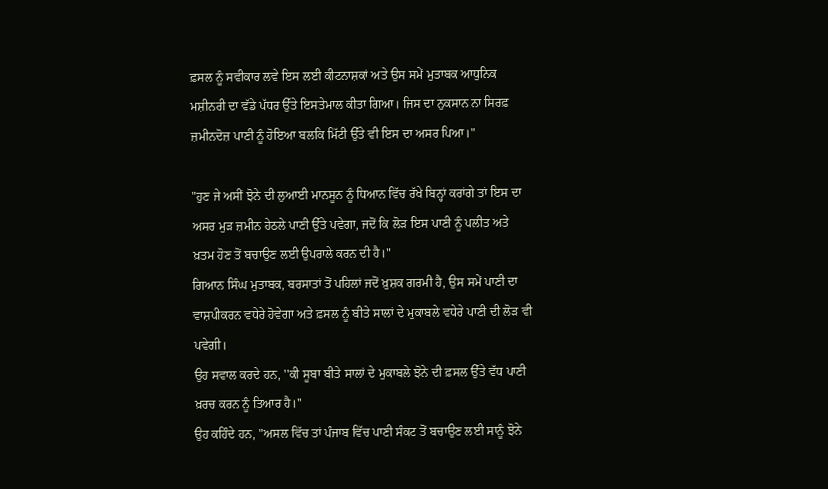ਫ਼ਸਲ ਨੂੰ ਸਵੀਕਾਰ ਲਵੇ ਇਸ ਲਈ ਕੀਟਨਾਸ਼ਕਾਂ ਅਤੇ ਉਸ ਸਮੇਂ ਮੁਤਾਬਕ ਆਧੁਨਿਕ ਮਸ਼ੀਨਰੀ ਦਾ ਵੱਡੇ ਪੱਧਰ ਉੱਤੇ ਇਸਤੇਮਾਲ ਕੀਤਾ ਗਿਆ। ਜਿਸ ਦਾ ਨੁਕਸਾਨ ਨਾ ਸਿਰਫ਼ ਜ਼ਮੀਨਦੋਜ਼ ਪਾਣੀ ਨੂੰ ਹੋਇਆ ਬਲਕਿ ਮਿੱਟੀ ਉੱਤੇ ਵੀ ਇਸ ਦਾ ਅਸਰ ਪਿਆ।"

"ਹੁਣ ਜੇ ਅਸੀਂ ਝੋਨੇ ਦੀ ਲੁਆਈ ਮਾਨਸੂਨ ਨੂੰ ਧਿਆਨ ਵਿੱਚ ਰੱਖੇ ਬਿਨ੍ਹਾਂ ਕਰਾਂਗੇ ਤਾਂ ਇਸ ਦਾ ਅਸਰ ਮੁੜ ਜ਼ਮੀਨ ਹੇਠਲੇ ਪਾਣੀ ਉੱਤੇ ਪਵੇਗਾ, ਜਦੋਂ ਕਿ ਲੋੜ ਇਸ ਪਾਣੀ ਨੂੰ ਪਲੀਤ ਅਤੇ ਖ਼ਤਮ ਹੋਣ ਤੋਂ ਬਚਾਉਣ ਲਈ ਉਪਰਾਲੇ ਕਰਨ ਦੀ ਹੈ।"
ਗਿਆਨ ਸਿੰਘ ਮੁਤਾਬਕ, ਬਰਸਾਤਾਂ ਤੋਂ ਪਹਿਲਾਂ ਜਦੋਂ ਖ਼ੁਸ਼ਕ ਗਰਮੀ ਹੈ, ਉਸ ਸਮੇਂ ਪਾਣੀ ਦਾ ਵਾਸ਼ਪੀਕਰਨ ਵਧੇਰੇ ਹੋਵੇਗਾ ਅਤੇ ਫ਼ਸਲ ਨੂੰ ਬੀਤੇ ਸਾਲਾਂ ਦੇ ਮੁਕਾਬਲੇ ਵਧੇਰੇ ਪਾਣੀ ਦੀ ਲੋੜ ਵੀ ਪਵੇਗੀ।
ਉਹ ਸਵਾਲ ਕਰਦੇ ਹਨ, ''ਕੀ ਸੂਬਾ ਬੀਤੇ ਸਾਲਾਂ ਦੇ ਮੁਕਾਬਲੇ ਝੋਨੇ ਦੀ ਫ਼ਸਲ ਉੱਤੇ ਵੱਧ ਪਾਣੀ ਖ਼ਰਚ ਕਰਨ ਨੂੰ ਤਿਆਰ ਹੈ।''
ਉਹ ਕਹਿੰਦੇ ਹਨ, "ਅਸਲ ਵਿੱਚ ਤਾਂ ਪੰਜਾਬ ਵਿੱਚ ਪਾਣੀ ਸੰਕਟ ਤੋਂ ਬਚਾਉਣ ਲਈ ਸਾਨੂੰ ਝੋਨੇ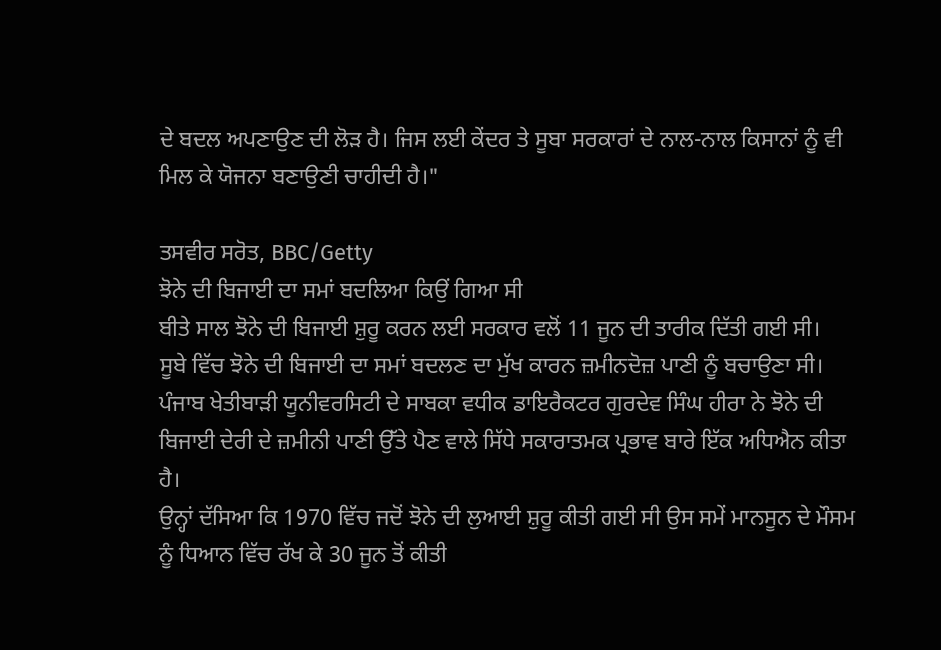ਦੇ ਬਦਲ ਅਪਣਾਉਣ ਦੀ ਲੋੜ ਹੈ। ਜਿਸ ਲਈ ਕੇਂਦਰ ਤੇ ਸੂਬਾ ਸਰਕਾਰਾਂ ਦੇ ਨਾਲ-ਨਾਲ ਕਿਸਾਨਾਂ ਨੂੰ ਵੀ ਮਿਲ ਕੇ ਯੋਜਨਾ ਬਣਾਉਣੀ ਚਾਹੀਦੀ ਹੈ।"

ਤਸਵੀਰ ਸਰੋਤ, BBC/Getty
ਝੋਨੇ ਦੀ ਬਿਜਾਈ ਦਾ ਸਮਾਂ ਬਦਲਿਆ ਕਿਉਂ ਗਿਆ ਸੀ
ਬੀਤੇ ਸਾਲ ਝੋਨੇ ਦੀ ਬਿਜਾਈ ਸ਼ੁਰੂ ਕਰਨ ਲਈ ਸਰਕਾਰ ਵਲੋਂ 11 ਜੂਨ ਦੀ ਤਾਰੀਕ ਦਿੱਤੀ ਗਈ ਸੀ।
ਸੂਬੇ ਵਿੱਚ ਝੋਨੇ ਦੀ ਬਿਜਾਈ ਦਾ ਸਮਾਂ ਬਦਲਣ ਦਾ ਮੁੱਖ ਕਾਰਨ ਜ਼ਮੀਨਦੋਜ਼ ਪਾਣੀ ਨੂੰ ਬਚਾਉਣਾ ਸੀ।
ਪੰਜਾਬ ਖੇਤੀਬਾੜੀ ਯੂਨੀਵਰਸਿਟੀ ਦੇ ਸਾਬਕਾ ਵਧੀਕ ਡਾਇਰੈਕਟਰ ਗੁਰਦੇਵ ਸਿੰਘ ਹੀਰਾ ਨੇ ਝੋਨੇ ਦੀ ਬਿਜਾਈ ਦੇਰੀ ਦੇ ਜ਼ਮੀਨੀ ਪਾਣੀ ਉੱਤੇ ਪੈਣ ਵਾਲੇ ਸਿੱਧੇ ਸਕਾਰਾਤਮਕ ਪ੍ਰਭਾਵ ਬਾਰੇ ਇੱਕ ਅਧਿਐਨ ਕੀਤਾ ਹੈ।
ਉਨ੍ਹਾਂ ਦੱਸਿਆ ਕਿ 1970 ਵਿੱਚ ਜਦੋਂ ਝੋਨੇ ਦੀ ਲੁਆਈ ਸ਼ੁਰੂ ਕੀਤੀ ਗਈ ਸੀ ਉਸ ਸਮੇਂ ਮਾਨਸੂਨ ਦੇ ਮੌਸਮ ਨੂੰ ਧਿਆਨ ਵਿੱਚ ਰੱਖ ਕੇ 30 ਜੂਨ ਤੋਂ ਕੀਤੀ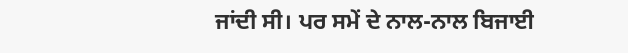ਜਾਂਦੀ ਸੀ। ਪਰ ਸਮੇਂ ਦੇ ਨਾਲ-ਨਾਲ ਬਿਜਾਈ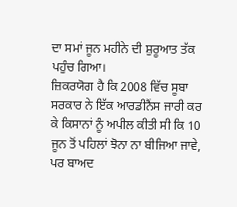ਦਾ ਸਮਾਂ ਜੂਨ ਮਹੀਨੇ ਦੀ ਸ਼ੁਰੂਆਤ ਤੱਕ ਪਹੁੰਚ ਗਿਆ।
ਜ਼ਿਕਰਯੋਗ ਹੈ ਕਿ 2008 ਵਿੱਚ ਸੂਬਾ ਸਰਕਾਰ ਨੇ ਇੱਕ ਆਰਡੀਨੈਂਸ ਜਾਰੀ ਕਰ ਕੇ ਕਿਸਾਨਾਂ ਨੂੰ ਅਪੀਲ ਕੀਤੀ ਸੀ ਕਿ 10 ਜੂਨ ਤੋਂ ਪਹਿਲਾਂ ਝੋਨਾ ਨਾ ਬੀਜਿਆ ਜਾਵੇ, ਪਰ ਬਾਅਦ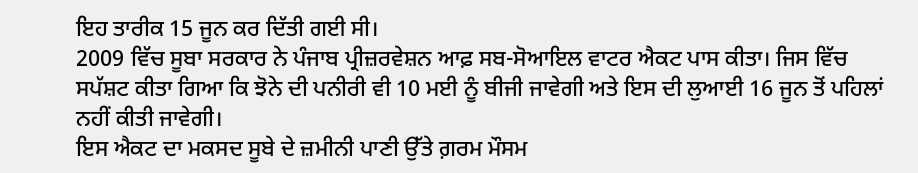ਇਹ ਤਾਰੀਕ 15 ਜੂਨ ਕਰ ਦਿੱਤੀ ਗਈ ਸੀ।
2009 ਵਿੱਚ ਸੂਬਾ ਸਰਕਾਰ ਨੇ ਪੰਜਾਬ ਪ੍ਰੀਜ਼ਰਵੇਸ਼ਨ ਆਫ਼ ਸਬ-ਸੋਆਇਲ ਵਾਟਰ ਐਕਟ ਪਾਸ ਕੀਤਾ। ਜਿਸ ਵਿੱਚ ਸਪੱਸ਼ਟ ਕੀਤਾ ਗਿਆ ਕਿ ਝੋਨੇ ਦੀ ਪਨੀਰੀ ਵੀ 10 ਮਈ ਨੂੰ ਬੀਜੀ ਜਾਵੇਗੀ ਅਤੇ ਇਸ ਦੀ ਲੁਆਈ 16 ਜੂਨ ਤੋਂ ਪਹਿਲਾਂ ਨਹੀਂ ਕੀਤੀ ਜਾਵੇਗੀ।
ਇਸ ਐਕਟ ਦਾ ਮਕਸਦ ਸੂਬੇ ਦੇ ਜ਼ਮੀਨੀ ਪਾਣੀ ਉੱਤੇ ਗ਼ਰਮ ਮੌਸਮ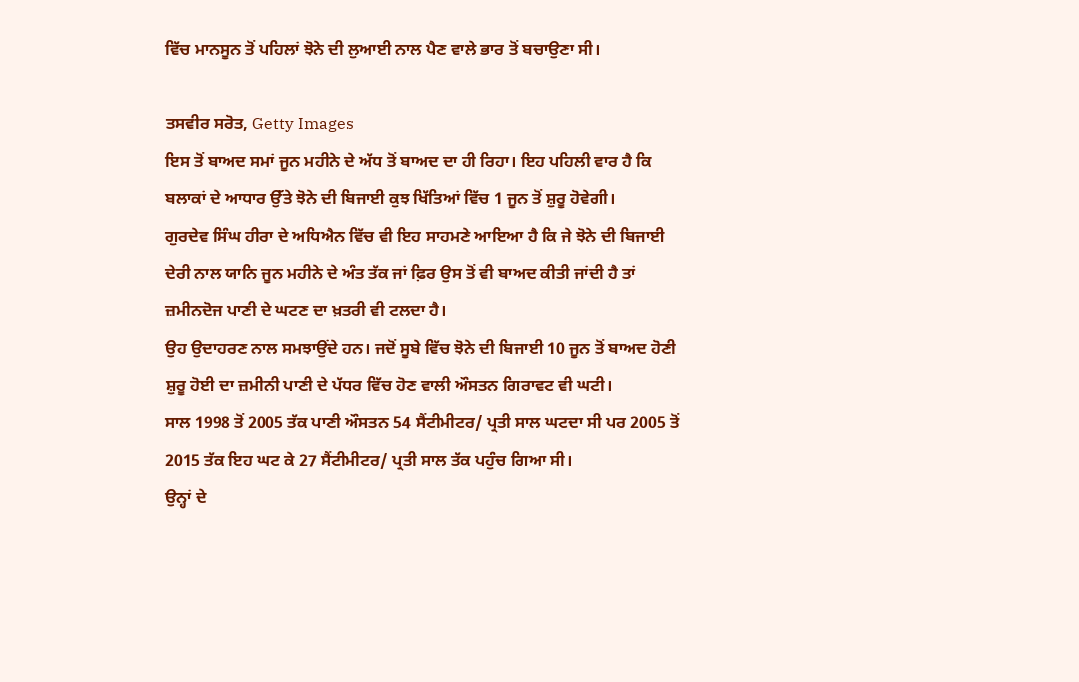ਵਿੱਚ ਮਾਨਸੂਨ ਤੋਂ ਪਹਿਲਾਂ ਝੋਨੇ ਦੀ ਲੁਆਈ ਨਾਲ ਪੈਣ ਵਾਲੇ ਭਾਰ ਤੋਂ ਬਚਾਉਣਾ ਸੀ।

ਤਸਵੀਰ ਸਰੋਤ, Getty Images
ਇਸ ਤੋਂ ਬਾਅਦ ਸਮਾਂ ਜੂਨ ਮਹੀਨੇ ਦੇ ਅੱਧ ਤੋਂ ਬਾਅਦ ਦਾ ਹੀ ਰਿਹਾ। ਇਹ ਪਹਿਲੀ ਵਾਰ ਹੈ ਕਿ ਬਲਾਕਾਂ ਦੇ ਆਧਾਰ ਉੱਤੇ ਝੋਨੇ ਦੀ ਬਿਜਾਈ ਕੁਝ ਖਿੱਤਿਆਂ ਵਿੱਚ 1 ਜੂਨ ਤੋਂ ਸ਼ੁਰੂ ਹੋਵੇਗੀ।
ਗੁਰਦੇਵ ਸਿੰਘ ਹੀਰਾ ਦੇ ਅਧਿਐਨ ਵਿੱਚ ਵੀ ਇਹ ਸਾਹਮਣੇ ਆਇਆ ਹੈ ਕਿ ਜੇ ਝੋਨੇ ਦੀ ਬਿਜਾਈ ਦੇਰੀ ਨਾਲ ਯਾਨਿ ਜੂਨ ਮਹੀਨੇ ਦੇ ਅੰਤ ਤੱਕ ਜਾਂ ਫ਼ਿਰ ਉਸ ਤੋਂ ਵੀ ਬਾਅਦ ਕੀਤੀ ਜਾਂਦੀ ਹੈ ਤਾਂ ਜ਼ਮੀਨਦੋਜ ਪਾਣੀ ਦੇ ਘਟਣ ਦਾ ਖ਼ਤਰੀ ਵੀ ਟਲਦਾ ਹੈ।
ਉਹ ਉਦਾਹਰਣ ਨਾਲ ਸਮਝਾਉਂਦੇ ਹਨ। ਜਦੋਂ ਸੂਬੇ ਵਿੱਚ ਝੋਨੇ ਦੀ ਬਿਜਾਈ 10 ਜੂਨ ਤੋਂ ਬਾਅਦ ਹੋਣੀ ਸ਼ੁਰੂ ਹੋਈ ਦਾ ਜ਼ਮੀਨੀ ਪਾਣੀ ਦੇ ਪੱਧਰ ਵਿੱਚ ਹੋਣ ਵਾਲੀ ਔਸਤਨ ਗਿਰਾਵਟ ਵੀ ਘਟੀ।
ਸਾਲ 1998 ਤੋਂ 2005 ਤੱਕ ਪਾਣੀ ਔਸਤਨ 54 ਸੈਂਟੀਮੀਟਰ/ ਪ੍ਰਤੀ ਸਾਲ ਘਟਦਾ ਸੀ ਪਰ 2005 ਤੋਂ 2015 ਤੱਕ ਇਹ ਘਟ ਕੇ 27 ਸੈਂਟੀਮੀਟਰ/ ਪ੍ਰਤੀ ਸਾਲ ਤੱਕ ਪਹੁੰਚ ਗਿਆ ਸੀ।
ਉਨ੍ਹਾਂ ਦੇ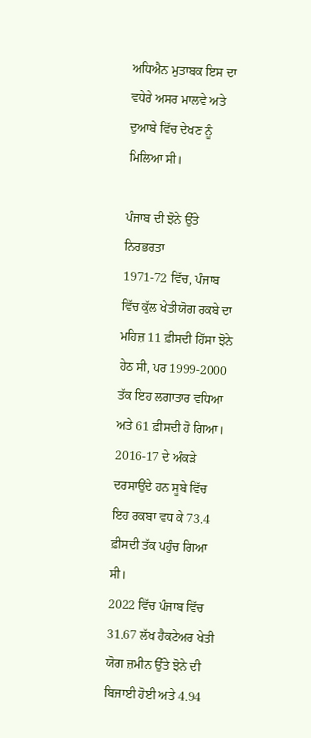ਅਧਿਐਨ ਮੁਤਾਬਕ ਇਸ ਦਾ ਵਧੇਰੇ ਅਸਰ ਮਾਲਵੇ ਅਤੇ ਦੁਆਬੇ ਵਿੱਚ ਦੇਖਣ ਨੂੰ ਮਿਲਿਆ ਸੀ।

ਪੰਜਾਬ ਦੀ ਝੋਨੇ ਉੱਤੇ ਨਿਰਭਰਤਾ
1971-72 ਵਿੱਚ, ਪੰਜਾਬ ਵਿੱਚ ਕੁੱਲ ਖੇਤੀਯੋਗ ਰਕਬੇ ਦਾ ਮਹਿਜ਼ 11 ਫ਼ੀਸਦੀ ਹਿੱਸਾ ਝੋਨੇ ਹੇਠ ਸੀ, ਪਰ 1999-2000 ਤੱਕ ਇਹ ਲਗਾਤਾਰ ਵਧਿਆ ਅਤੇ 61 ਫ਼ੀਸਦੀ ਹੋ ਗਿਆ।
2016-17 ਦੇ ਅੰਕੜੇ ਦਰਸਾਉਂਦੇ ਹਨ ਸੂਬੇ ਵਿੱਚ ਇਹ ਰਕਬਾ ਵਧ ਕੇ 73.4 ਫ਼ੀਸਦੀ ਤੱਕ ਪਹੁੰਚ ਗਿਆ ਸੀ।
2022 ਵਿੱਚ ਪੰਜਾਬ ਵਿੱਚ 31.67 ਲੱਖ ਹੈਕਟੇਅਰ ਖੇਤੀ ਯੋਗ ਜ਼ਮੀਨ ਉੱਤੇ ਝੋਨੇ ਦੀ ਬਿਜਾਈ ਹੋਈ ਅਤੇ 4.94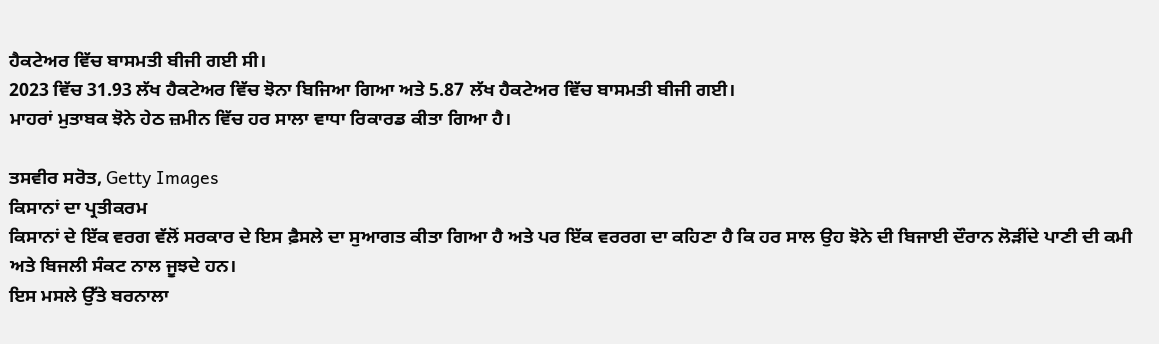ਹੈਕਟੇਅਰ ਵਿੱਚ ਬਾਸਮਤੀ ਬੀਜੀ ਗਈ ਸੀ।
2023 ਵਿੱਚ 31.93 ਲੱਖ ਹੈਕਟੇਅਰ ਵਿੱਚ ਝੋਨਾ ਬਿਜਿਆ ਗਿਆ ਅਤੇ 5.87 ਲੱਖ ਹੈਕਟੇਅਰ ਵਿੱਚ ਬਾਸਮਤੀ ਬੀਜੀ ਗਈ।
ਮਾਹਰਾਂ ਮੁਤਾਬਕ ਝੋਨੇ ਹੇਠ ਜ਼ਮੀਨ ਵਿੱਚ ਹਰ ਸਾਲਾ ਵਾਧਾ ਰਿਕਾਰਡ ਕੀਤਾ ਗਿਆ ਹੈ।

ਤਸਵੀਰ ਸਰੋਤ, Getty Images
ਕਿਸਾਨਾਂ ਦਾ ਪ੍ਰਤੀਕਰਮ
ਕਿਸਾਨਾਂ ਦੇ ਇੱਕ ਵਰਗ ਵੱਲੋਂ ਸਰਕਾਰ ਦੇ ਇਸ ਫ਼ੈਸਲੇ ਦਾ ਸੁਆਗਤ ਕੀਤਾ ਗਿਆ ਹੈ ਅਤੇ ਪਰ ਇੱਕ ਵਰਰਗ ਦਾ ਕਹਿਣਾ ਹੈ ਕਿ ਹਰ ਸਾਲ ਉਹ ਝੋਨੇ ਦੀ ਬਿਜਾਈ ਦੌਰਾਨ ਲੋੜੀਂਦੇ ਪਾਣੀ ਦੀ ਕਮੀ ਅਤੇ ਬਿਜਲੀ ਸੰਕਟ ਨਾਲ ਜੂਝਦੇ ਹਨ।
ਇਸ ਮਸਲੇ ਉੱਤੇ ਬਰਨਾਲਾ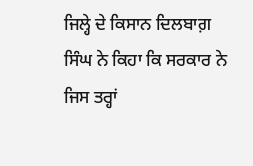ਜਿਲ੍ਹੇ ਦੇ ਕਿਸਾਨ ਦਿਲਬਾਗ਼ ਸਿੰਘ ਨੇ ਕਿਹਾ ਕਿ ਸਰਕਾਰ ਨੇ ਜਿਸ ਤਰ੍ਹਾਂ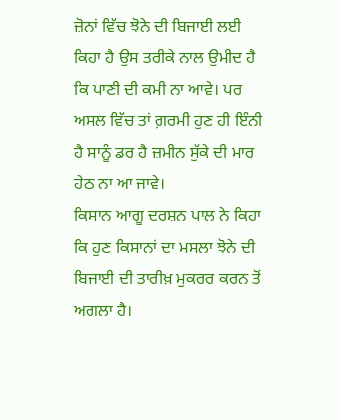ਜ਼ੋਨਾਂ ਵਿੱਚ ਝੋਨੇ ਦੀ ਬਿਜਾਈ ਲਈ ਕਿਹਾ ਹੈ ਉਸ ਤਰੀਕੇ ਨਾਲ ਉਮੀਦ ਹੈ ਕਿ ਪਾਣੀ ਦੀ ਕਮੀ ਨਾ ਆਵੇ। ਪਰ ਅਸਲ ਵਿੱਚ ਤਾਂ ਗ਼ਰਮੀ ਹੁਣ ਹੀ ਇੰਨੀ ਹੈ ਸਾਨੂੰ ਡਰ ਹੈ ਜ਼ਮੀਨ ਸੁੱਕੇ ਦੀ ਮਾਰ ਹੇਠ ਨਾ ਆ ਜਾਵੇ।
ਕਿਸਾਨ ਆਗੂ ਦਰਸ਼ਨ ਪਾਲ ਨੇ ਕਿਹਾ ਕਿ ਹੁਣ ਕਿਸਾਨਾਂ ਦਾ ਮਸਲਾ ਝੋਨੇ ਦੀ ਬਿਜਾਈ ਦੀ ਤਾਰੀਖ਼ ਮੁਕਰਰ ਕਰਨ ਤੋਂ ਅਗਲਾ ਹੈ।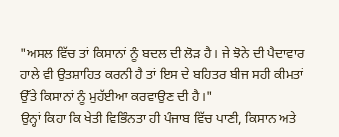"ਅਸਲ ਵਿੱਚ ਤਾਂ ਕਿਸਾਨਾਂ ਨੂੰ ਬਦਲ ਦੀ ਲੋੜ ਹੈ। ਜੇ ਝੋਨੇ ਦੀ ਪੈਦਾਵਾਰ ਹਾਲੇ ਵੀ ਉਤਸ਼ਾਹਿਤ ਕਰਨੀ ਹੈ ਤਾਂ ਇਸ ਦੇ ਬਹਿਤਰ ਬੀਜ ਸਹੀ ਕੀਮਤਾਂ ਉੱਤੇ ਕਿਸਾਨਾਂ ਨੂੰ ਮੁਹੱਈਆ ਕਰਵਾਉਣ ਦੀ ਹੈ।"
ਉਨ੍ਹਾਂ ਕਿਹਾ ਕਿ ਖੇਤੀ ਵਿਭਿੰਨਤਾ ਹੀ ਪੰਜਾਬ ਵਿੱਚ ਪਾਣੀ, ਕਿਸਾਨ ਅਤੇ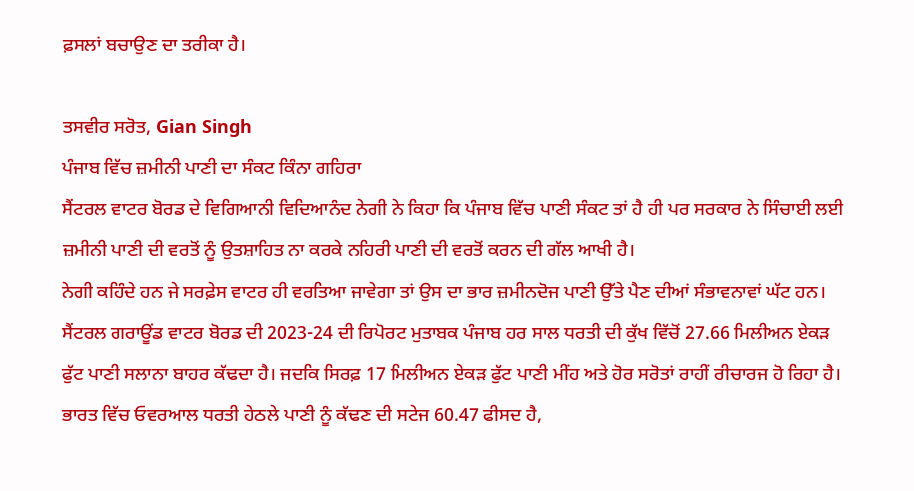ਫ਼ਸਲਾਂ ਬਚਾਉਣ ਦਾ ਤਰੀਕਾ ਹੈ।

ਤਸਵੀਰ ਸਰੋਤ, Gian Singh
ਪੰਜਾਬ ਵਿੱਚ ਜ਼ਮੀਨੀ ਪਾਣੀ ਦਾ ਸੰਕਟ ਕਿੰਨਾ ਗਹਿਰਾ
ਸੈਂਟਰਲ ਵਾਟਰ ਬੋਰਡ ਦੇ ਵਿਗਿਆਨੀ ਵਿਦਿਆਨੰਦ ਨੇਗੀ ਨੇ ਕਿਹਾ ਕਿ ਪੰਜਾਬ ਵਿੱਚ ਪਾਣੀ ਸੰਕਟ ਤਾਂ ਹੈ ਹੀ ਪਰ ਸਰਕਾਰ ਨੇ ਸਿੰਚਾਈ ਲਈ ਜ਼ਮੀਨੀ ਪਾਣੀ ਦੀ ਵਰਤੋਂ ਨੂੰ ਉਤਸ਼ਾਹਿਤ ਨਾ ਕਰਕੇ ਨਹਿਰੀ ਪਾਣੀ ਦੀ ਵਰਤੋਂ ਕਰਨ ਦੀ ਗੱਲ ਆਖੀ ਹੈ।
ਨੇਗੀ ਕਹਿੰਦੇ ਹਨ ਜੇ ਸਰਫ਼ੇਸ ਵਾਟਰ ਹੀ ਵਰਤਿਆ ਜਾਵੇਗਾ ਤਾਂ ਉਸ ਦਾ ਭਾਰ ਜ਼ਮੀਨਦੋਜ ਪਾਣੀ ਉੱਤੇ ਪੈਣ ਦੀਆਂ ਸੰਭਾਵਨਾਵਾਂ ਘੱਟ ਹਨ।
ਸੈਂਟਰਲ ਗਰਾਊਂਡ ਵਾਟਰ ਬੋਰਡ ਦੀ 2023-24 ਦੀ ਰਿਪੋਰਟ ਮੁਤਾਬਕ ਪੰਜਾਬ ਹਰ ਸਾਲ ਧਰਤੀ ਦੀ ਕੁੱਖ ਵਿੱਚੋਂ 27.66 ਮਿਲੀਅਨ ਏਕੜ ਫੁੱਟ ਪਾਣੀ ਸਲਾਨਾ ਬਾਹਰ ਕੱਢਦਾ ਹੈ। ਜਦਕਿ ਸਿਰਫ਼ 17 ਮਿਲੀਅਨ ਏਕੜ ਫੁੱਟ ਪਾਣੀ ਮੀਂਹ ਅਤੇ ਹੋਰ ਸਰੋਤਾਂ ਰਾਹੀਂ ਰੀਚਾਰਜ ਹੋ ਰਿਹਾ ਹੈ।
ਭਾਰਤ ਵਿੱਚ ਓਵਰਆਲ ਧਰਤੀ ਹੇਠਲੇ ਪਾਣੀ ਨੂੰ ਕੱਢਣ ਦੀ ਸਟੇਜ 60.47 ਫੀਸਦ ਹੈ,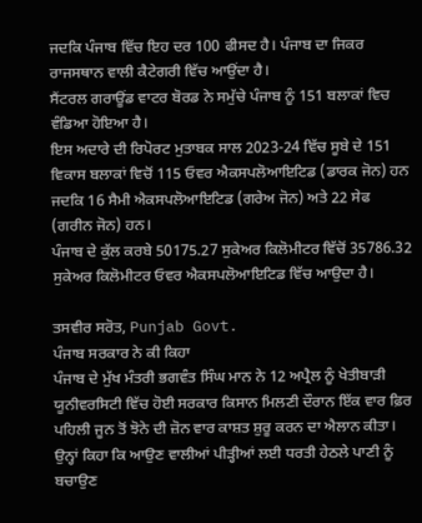ਜਦਕਿ ਪੰਜਾਬ ਵਿੱਚ ਇਹ ਦਰ 100 ਫੀਸਦ ਹੈ। ਪੰਜਾਬ ਦਾ ਜਿਕਰ ਰਾਜਸਥਾਨ ਵਾਲੀ ਕੈਟੇਗਰੀ ਵਿੱਚ ਆਉਂਦਾ ਹੈ।
ਸੈਂਟਰਲ ਗਰਾਊਂਡ ਵਾਟਰ ਬੋਰਡ ਨੇ ਸਮੁੱਚੇ ਪੰਜਾਬ ਨੂੰ 151 ਬਲਾਕਾਂ ਵਿਚ ਵੰਡਿਆ ਹੋਇਆ ਹੈ।
ਇਸ ਅਦਾਰੇ ਦੀ ਰਿਪੋਰਟ ਮੁਤਾਬਕ ਸਾਲ 2023-24 ਵਿੱਚ ਸੂਬੇ ਦੇ 151 ਵਿਕਾਸ ਬਲਾਕਾਂ ਵਿਚੋਂ 115 ਓਵਰ ਐਕਸਪਲੋਆਇਟਿਡ (ਡਾਰਕ ਜੋਨ) ਹਨ ਜਦਕਿ 16 ਸੈਮੀ ਐਕਸਪਲੋਆਇਟਿਡ (ਗਰੇਅ ਜੋਨ) ਅਤੇ 22 ਸੇਫ (ਗਰੀਨ ਜੋਨ) ਹਨ।
ਪੰਜਾਬ ਦੇ ਕੁੱਲ ਕਰਬੇ 50175.27 ਸੁਕੇਅਰ ਕਿਲੋਮੀਟਰ ਵਿੱਚੋਂ 35786.32 ਸੁਕੇਅਰ ਕਿਲੋਮੀਟਰ ਓਵਰ ਐਕਸਪਲੋਆਇਟਿਡ ਵਿੱਚ ਆਉਦਾ ਹੈ।

ਤਸਵੀਰ ਸਰੋਤ, Punjab Govt.
ਪੰਜਾਬ ਸਰਕਾਰ ਨੇ ਕੀ ਕਿਹਾ
ਪੰਜਾਬ ਦੇ ਮੁੱਖ ਮੰਤਰੀ ਭਗਵੰਤ ਸਿੰਘ ਮਾਨ ਨੇ 12 ਅਪ੍ਰੈਲ ਨੂੰ ਖੇਤੀਬਾੜੀ ਯੂਨੀਵਰਸਿਟੀ ਵਿੱਚ ਹੋਈ ਸਰਕਾਰ ਕਿਸਾਨ ਮਿਲਣੀ ਦੌਰਾਨ ਇੱਕ ਵਾਰ ਫ਼ਿਰ ਪਹਿਲੀ ਜੂਨ ਤੋਂ ਝੋਨੇ ਦੀ ਜ਼ੋਨ ਵਾਰ ਕਾਸ਼ਤ ਸ਼ੁਰੂ ਕਰਨ ਦਾ ਐਲਾਨ ਕੀਤਾ।
ਉਨ੍ਹਾਂ ਕਿਹਾ ਕਿ ਆਉਣ ਵਾਲੀਆਂ ਪੀੜ੍ਹੀਆਂ ਲਈ ਧਰਤੀ ਹੇਠਲੇ ਪਾਣੀ ਨੂੰ ਬਚਾਉਣ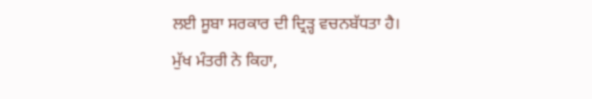ਲਈ ਸੂਬਾ ਸਰਕਾਰ ਦੀ ਦ੍ਰਿੜ੍ਹ ਵਚਨਬੱਧਤਾ ਹੈ।
ਮੁੱਖ ਮੰਤਰੀ ਨੇ ਕਿਹਾ,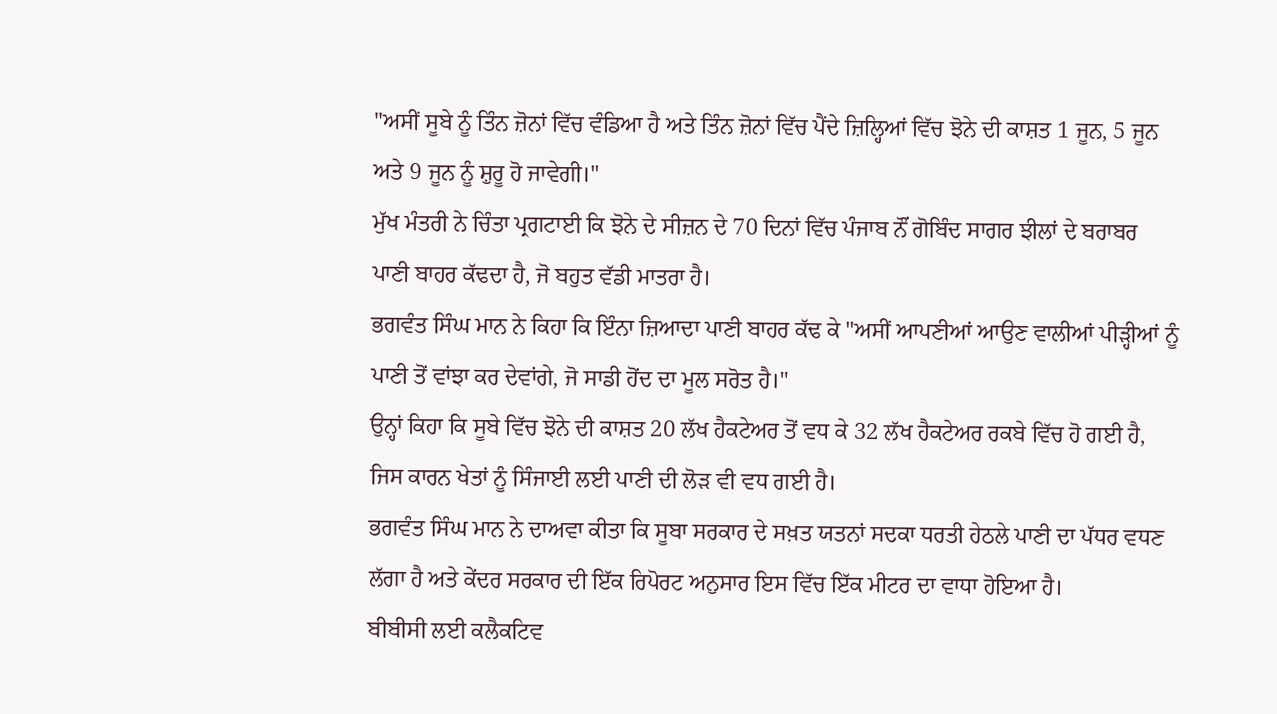"ਅਸੀਂ ਸੂਬੇ ਨੂੰ ਤਿੰਨ ਜ਼ੋਨਾਂ ਵਿੱਚ ਵੰਡਿਆ ਹੈ ਅਤੇ ਤਿੰਨ ਜ਼ੋਨਾਂ ਵਿੱਚ ਪੈਂਦੇ ਜ਼ਿਲ੍ਹਿਆਂ ਵਿੱਚ ਝੋਨੇ ਦੀ ਕਾਸ਼ਤ 1 ਜੂਨ, 5 ਜੂਨ ਅਤੇ 9 ਜੂਨ ਨੂੰ ਸ਼ੁਰੂ ਹੋ ਜਾਵੇਗੀ।"
ਮੁੱਖ ਮੰਤਰੀ ਨੇ ਚਿੰਤਾ ਪ੍ਰਗਟਾਈ ਕਿ ਝੋਨੇ ਦੇ ਸੀਜ਼ਨ ਦੇ 70 ਦਿਨਾਂ ਵਿੱਚ ਪੰਜਾਬ ਨੌਂ ਗੋਬਿੰਦ ਸਾਗਰ ਝੀਲਾਂ ਦੇ ਬਰਾਬਰ ਪਾਣੀ ਬਾਹਰ ਕੱਢਦਾ ਹੈ, ਜੋ ਬਹੁਤ ਵੱਡੀ ਮਾਤਰਾ ਹੈ।
ਭਗਵੰਤ ਸਿੰਘ ਮਾਨ ਨੇ ਕਿਹਾ ਕਿ ਇੰਨਾ ਜ਼ਿਆਦਾ ਪਾਣੀ ਬਾਹਰ ਕੱਢ ਕੇ "ਅਸੀਂ ਆਪਣੀਆਂ ਆਉਣ ਵਾਲੀਆਂ ਪੀੜ੍ਹੀਆਂ ਨੂੰ ਪਾਣੀ ਤੋਂ ਵਾਂਝਾ ਕਰ ਦੇਵਾਂਗੇ, ਜੋ ਸਾਡੀ ਹੋਂਦ ਦਾ ਮੂਲ ਸਰੋਤ ਹੈ।"
ਉਨ੍ਹਾਂ ਕਿਹਾ ਕਿ ਸੂਬੇ ਵਿੱਚ ਝੋਨੇ ਦੀ ਕਾਸ਼ਤ 20 ਲੱਖ ਹੈਕਟੇਅਰ ਤੋਂ ਵਧ ਕੇ 32 ਲੱਖ ਹੈਕਟੇਅਰ ਰਕਬੇ ਵਿੱਚ ਹੋ ਗਈ ਹੈ, ਜਿਸ ਕਾਰਨ ਖੇਤਾਂ ਨੂੰ ਸਿੰਜਾਈ ਲਈ ਪਾਣੀ ਦੀ ਲੋੜ ਵੀ ਵਧ ਗਈ ਹੈ।
ਭਗਵੰਤ ਸਿੰਘ ਮਾਨ ਨੇ ਦਾਅਵਾ ਕੀਤਾ ਕਿ ਸੂਬਾ ਸਰਕਾਰ ਦੇ ਸਖ਼ਤ ਯਤਨਾਂ ਸਦਕਾ ਧਰਤੀ ਹੇਠਲੇ ਪਾਣੀ ਦਾ ਪੱਧਰ ਵਧਣ ਲੱਗਾ ਹੈ ਅਤੇ ਕੇਂਦਰ ਸਰਕਾਰ ਦੀ ਇੱਕ ਰਿਪੋਰਟ ਅਨੁਸਾਰ ਇਸ ਵਿੱਚ ਇੱਕ ਮੀਟਰ ਦਾ ਵਾਧਾ ਹੋਇਆ ਹੈ।
ਬੀਬੀਸੀ ਲਈ ਕਲੈਕਟਿਵ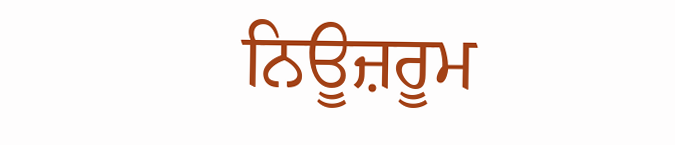ਨਿਊਜ਼ਰੂਮ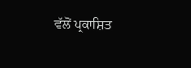ਵੱਲੋਂ ਪ੍ਰਕਾਸ਼ਿਤ